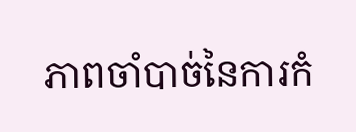ភាពចាំបាច់នៃការកំ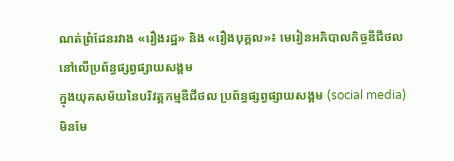ណត់ព្រំដែនរវាង «រឿងរដ្ឋ» និង «រឿងបុគ្គល»៖ មេរៀនអភិបាលកិច្ចឌីជីថលនៅលើប្រព័ន្ធផ្សព្វផ្សាយសង្គម
ក្នុងយុគសម័យនៃបរិវត្តកម្មឌីជីថល ប្រព័ន្ធផ្សព្វផ្សាយសង្គម (social media) មិនមែ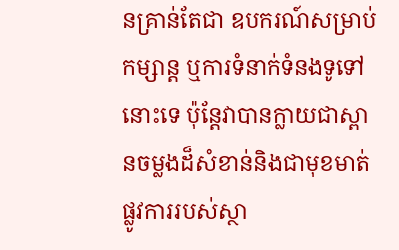នគ្រាន់តែជា ឧបករណ៍សម្រាប់កម្សាន្ត ឬការទំនាក់ទំនងទូទៅនោះទេ ប៉ុន្តែវាបានក្លាយជាស្ពានចម្លងដ៏សំខាន់និងជាមុខមាត់ផ្លូវការរបស់ស្ថា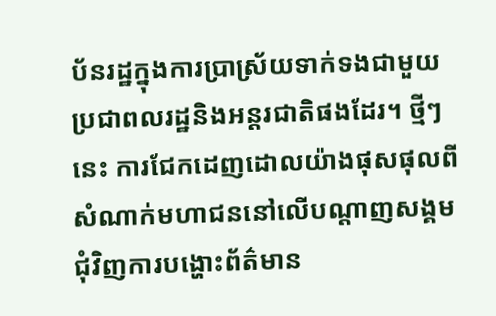ប័នរដ្ឋក្នុងការប្រាស្រ័យទាក់ទងជាមួយប្រជាពលរដ្ឋនិងអន្តរជាតិផងដែរ។ ថ្មីៗនេះ ការជែកដេញដោលយ៉ាងផុសផុលពីសំណាក់មហាជននៅលើបណ្តាញសង្គម ជុំវិញការបង្ហោះព័ត៌មាន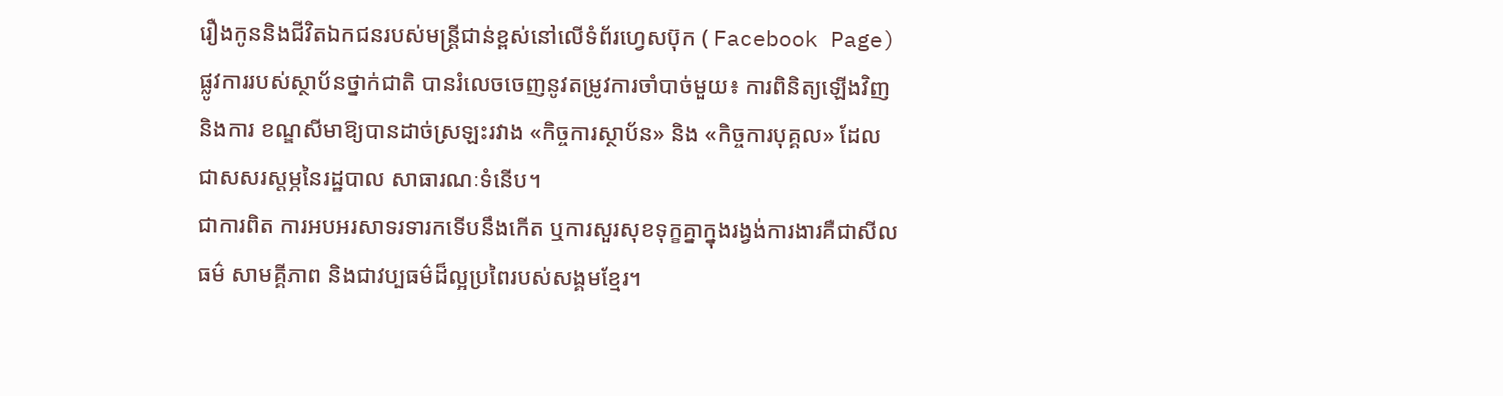រឿងកូននិងជីវិតឯកជនរបស់មន្ត្រីជាន់ខ្ពស់នៅលើទំព័រហ្វេសប៊ុក ( Facebook Page) ផ្លូវការរបស់ស្ថាប័នថ្នាក់ជាតិ បានរំលេចចេញនូវតម្រូវការចាំបាច់មួយ៖ ការពិនិត្យឡើងវិញនិងការ ខណ្ឌសីមាឱ្យបានដាច់ស្រឡះរវាង «កិច្ចការស្ថាប័ន» និង «កិច្ចការបុគ្គល» ដែលជាសសរស្ដម្ភនៃរដ្ឋបាល សាធារណៈទំនើប។
ជាការពិត ការអបអរសាទរទារកទើបនឹងកើត ឬការសួរសុខទុក្ខគ្នាក្នុងរង្វង់ការងារគឺជាសីលធម៌ សាមគ្គីភាព និងជាវប្បធម៌ដ៏ល្អប្រពៃរបស់សង្គមខ្មែរ។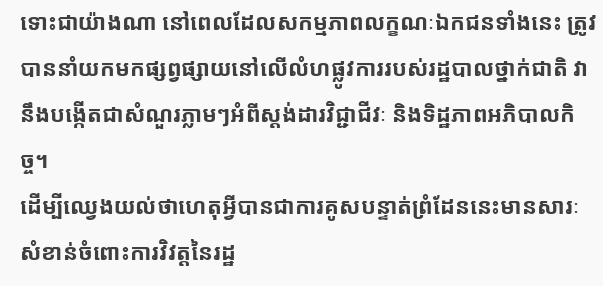ទោះជាយ៉ាងណា នៅពេលដែលសកម្មភាពលក្ខណៈឯកជនទាំងនេះ ត្រូវបាននាំយកមកផ្សព្វផ្សាយនៅលើលំហផ្លូវការរបស់រដ្ឋបាលថ្នាក់ជាតិ វានឹងបង្កើតជាសំណួរភ្លាមៗអំពីស្តង់ដារវិជ្ជាជីវៈ និងទិដ្ឋភាពអភិបាលកិច្ច។
ដើម្បីឈ្វេងយល់ថាហេតុអ្វីបានជាការគូសបន្ទាត់ព្រំដែននេះមានសារៈសំខាន់ចំពោះការវិវត្តនៃរដ្ឋ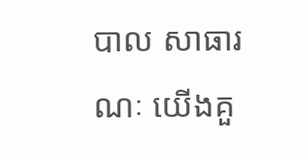បាល សាធារណៈ យើងគួ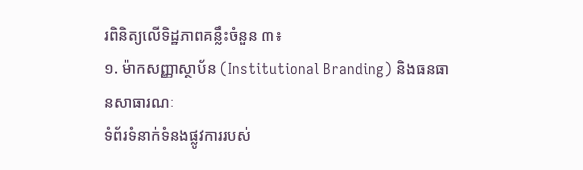រពិនិត្យលើទិដ្ឋភាពគន្លឹះចំនួន ៣៖
១. ម៉ាកសញ្ញាស្ថាប័ន (Institutional Branding) និងធនធានសាធារណៈ
ទំព័រទំនាក់ទំនងផ្លូវការរបស់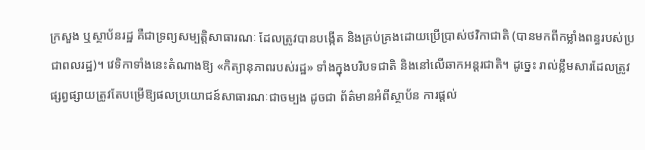ក្រសួង ឬស្ថាប័នរដ្ឋ គឺជាទ្រព្យសម្បត្តិសាធារណៈ ដែលត្រូវបានបង្កើត និងគ្រប់គ្រងដោយប្រើប្រាស់ថវិកាជាតិ (បានមកពីកម្លាំងពន្ធរបស់ប្រជាពលរដ្ឋ)។ វេទិកាទាំងនេះតំណាងឱ្យ «កិត្យានុភាពរបស់រដ្ឋ» ទាំងក្នុងបរិបទជាតិ និងនៅលើឆាកអន្តរជាតិ។ ដូច្នេះ រាល់ខ្លឹមសារដែលត្រូវផ្សព្វផ្សាយត្រូវតែបម្រើឱ្យផលប្រយោជន៍សាធារណៈជាចម្បង ដូចជា ព័ត៌មានអំពីស្ថាប័ន ការផ្ដល់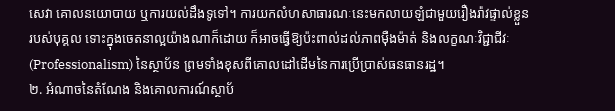សេវា គោលនយោបាយ ឬការយល់ដឹងទូទៅ។ ការយកលំហសាធារណៈនេះមកលាយឡំជាមួយរឿងរ៉ាវផ្ទាល់ខ្លួនរបស់បុគ្គល ទោះក្នុងចេតនាល្អយ៉ាងណាក៏ដោយ ក៏អាចធ្វើឱ្យប៉ះពាល់ដល់ភាពម៉ឺងម៉ាត់ និងលក្ខណៈវិជ្ជាជីវៈ (Professionalism) នៃស្ថាប័ន ព្រមទាំងខុសពីគោលដៅដើមនៃការប្រើប្រាស់ធនធានរដ្ឋ។
២. អំណាចនៃតំណែង និងគោលការណ៍ស្ថាប័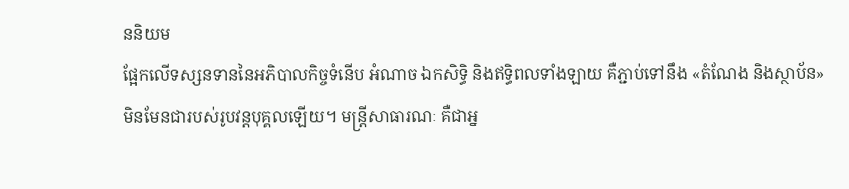ននិយម
ផ្អែកលើទស្សនទាននៃអភិបាលកិច្ចទំនើប អំណាច ឯកសិទ្ធិ និងឥទ្ធិពលទាំងឡាយ គឺភ្ជាប់ទៅនឹង «តំណែង និងស្ថាប័ន» មិនមែនជារបស់រូបវន្តបុគ្គលឡើយ។ មន្ត្រីសាធារណៈ គឺជាអ្ន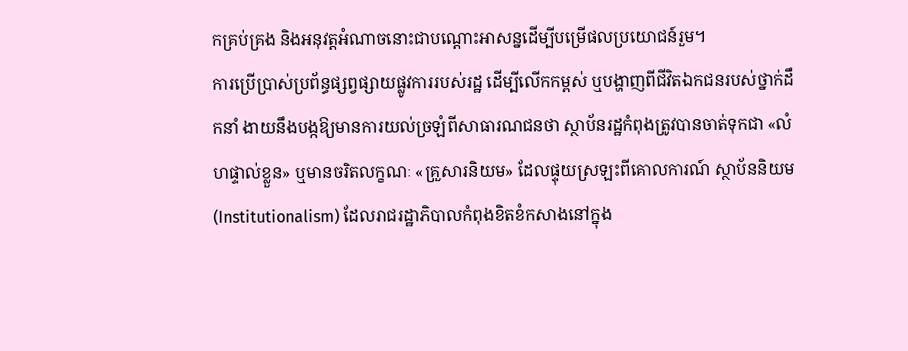កគ្រប់គ្រង និងអនុវត្តអំណាចនោះជាបណ្ដោះអាសន្នដើម្បីបម្រើផលប្រយោជន៍រួម។
ការប្រើប្រាស់ប្រព័ន្ធផ្សព្វផ្សាយផ្លូវការរបស់រដ្ឋ ដើម្បីលើកកម្ពស់ ឬបង្ហាញពីជីវិតឯកជនរបស់ថ្នាក់ដឹកនាំ ងាយនឹងបង្កឱ្យមានការយល់ច្រឡំពីសាធារណជនថា ស្ថាប័នរដ្ឋកំពុងត្រូវបានចាត់ទុកជា «លំហផ្ទាល់ខ្លួន» ឬមានចរិតលក្ខណៈ «គ្រួសារនិយម» ដែលផ្ទុយស្រឡះពីគោលការណ៍ ស្ថាប័ននិយម (Institutionalism) ដែលរាជរដ្ឋាភិបាលកំពុងខិតខំកសាងនៅក្នុង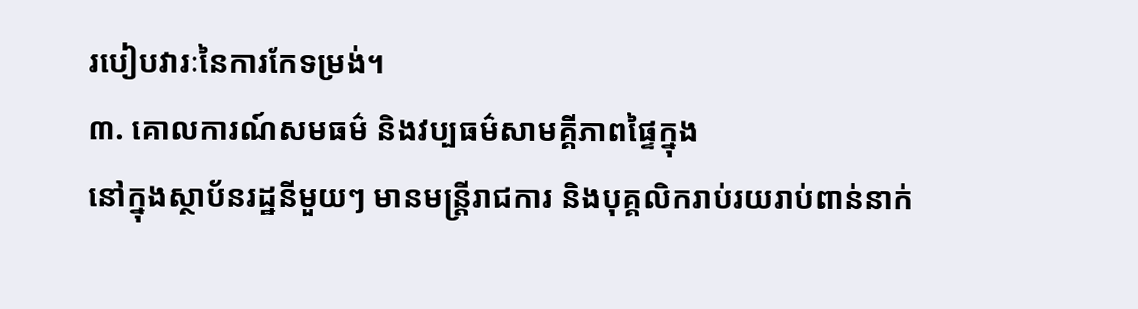របៀបវារៈនៃការកែទម្រង់។
៣. គោលការណ៍សមធម៌ និងវប្បធម៌សាមគ្គីភាពផ្ទៃក្នុង
នៅក្នុងស្ថាប័នរដ្ឋនីមួយៗ មានមន្ត្រីរាជការ និងបុគ្គលិករាប់រយរាប់ពាន់នាក់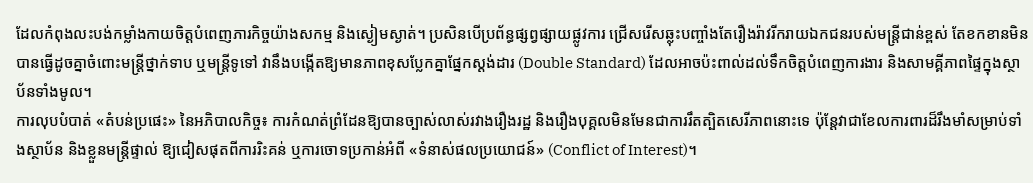ដែលកំពុងលះបង់កម្លាំងកាយចិត្តបំពេញភារកិច្ចយ៉ាងសកម្ម និងស្ងៀមស្ងាត់។ ប្រសិនបើប្រព័ន្ធផ្សព្វផ្សាយផ្លូវការ ជ្រើសរើសឆ្លុះបញ្ចាំងតែរឿងរ៉ាវរីករាយឯកជនរបស់មន្ត្រីជាន់ខ្ពស់ តែខកខានមិនបានធ្វើដូចគ្នាចំពោះមន្ត្រីថ្នាក់ទាប ឬមន្ត្រីទូទៅ វានឹងបង្កើតឱ្យមានភាពខុសប្លែកគ្នាផ្នែកស្តង់ដារ (Double Standard) ដែលអាចប៉ះពាល់ដល់ទឹកចិត្តបំពេញការងារ និងសាមគ្គីភាពផ្ទៃក្នុងស្ថាប័នទាំងមូល។
ការលុបបំបាត់ «តំបន់ប្រផេះ» នៃអភិបាលកិច្ច៖ ការកំណត់ព្រំដែនឱ្យបានច្បាស់លាស់រវាងរឿងរដ្ឋ និងរឿងបុគ្គលមិនមែនជាការរឹតត្បិតសេរីភាពនោះទេ ប៉ុន្តែវាជាខែលការពារដ៏រឹងមាំសម្រាប់ទាំងស្ថាប័ន និងខ្លួនមន្ត្រីផ្ទាល់ ឱ្យជៀសផុតពីការរិះគន់ ឬការចោទប្រកាន់អំពី «ទំនាស់ផលប្រយោជន៍» (Conflict of Interest)។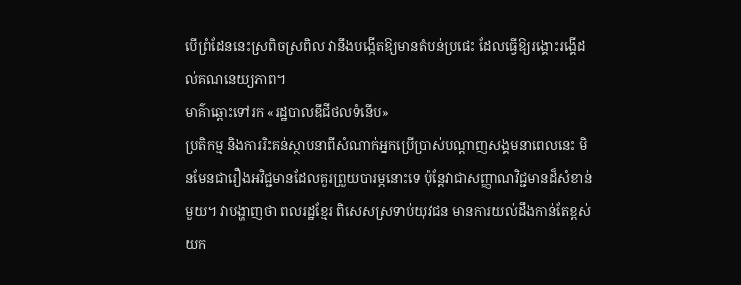បើព្រំដែននេះស្រពិចស្រពិល វានឹងបង្កើតឱ្យមានតំបន់ប្រផេះ ដែលធ្វើឱ្យរង្គោះរង្គើដល់គណនេយ្យភាព។
មាគ៌ាឆ្ពោះទៅរក «រដ្ឋបាលឌីជីថលទំនើប»
ប្រតិកម្ម និងការរិះគន់ស្ថាបនាពីសំណាក់អ្នកប្រើប្រាស់បណ្តាញសង្គមនាពេលនេះ មិនមែនជារឿងអវិជ្ជមានដែលគួរព្រួយបារម្ភនោះទេ ប៉ុន្តែវាជាសញ្ញាណវិជ្ជមានដ៏សំខាន់មួយ។ វាបង្ហាញថា ពលរដ្ឋខ្មែរ ពិសេសស្រទាប់យុវជន មានការយល់ដឹងកាន់តែខ្ពស់ យក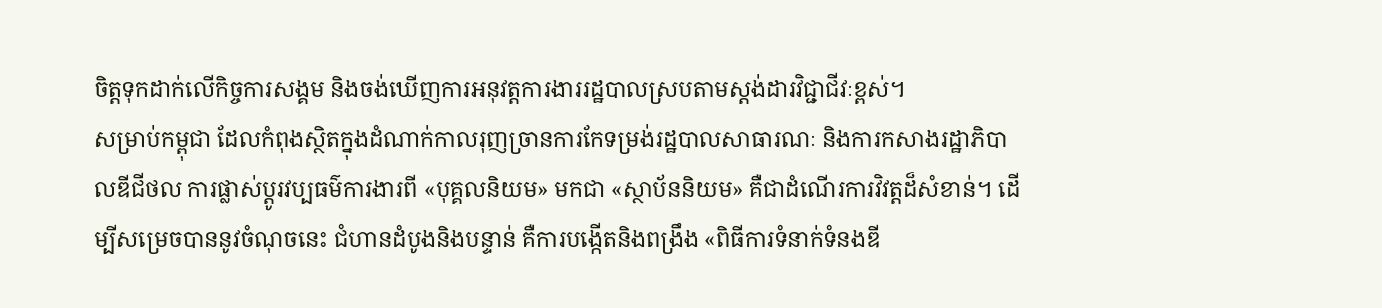ចិត្តទុកដាក់លើកិច្ចការសង្គម និងចង់ឃើញការអនុវត្តការងាររដ្ឋបាលស្របតាមស្តង់ដារវិជ្ជាជីវៈខ្ពស់។
សម្រាប់កម្ពុជា ដែលកំពុងស្ថិតក្នុងដំណាក់កាលរុញច្រានការកែទម្រង់រដ្ឋបាលសាធារណៈ និងការកសាងរដ្ឋាភិបាលឌីជីថល ការផ្លាស់ប្តូរវប្បធម៌ការងារពី «បុគ្គលនិយម» មកជា «ស្ថាប័ននិយម» គឺជាដំណើរការវិវត្តដ៏សំខាន់។ ដើម្បីសម្រេចបាននូវចំណុចនេះ ជំហានដំបូងនិងបន្ទាន់ គឺការបង្កើតនិងពង្រឹង «ពិធីការទំនាក់ទំនងឌី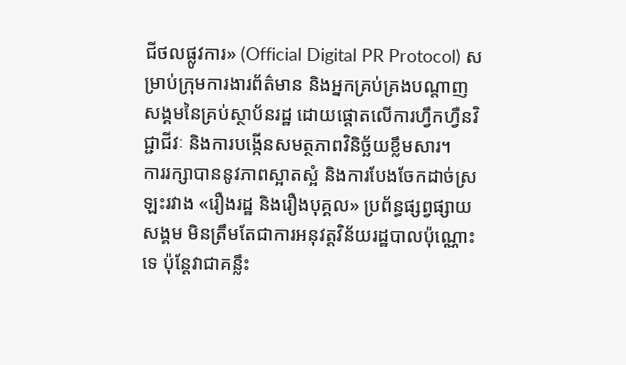ជីថលផ្លូវការ» (Official Digital PR Protocol) សម្រាប់ក្រុមការងារព័ត៌មាន និងអ្នកគ្រប់គ្រងបណ្តាញសង្គមនៃគ្រប់ស្ថាប័នរដ្ឋ ដោយផ្ដោតលើការហ្វឹកហ្វឺនវិជ្ជាជីវៈ និងការបង្កើនសមត្ថភាពវិនិច្ឆ័យខ្លឹមសារ។
ការរក្សាបាននូវភាពស្អាតស្អំ និងការបែងចែកដាច់ស្រឡះរវាង «រឿងរដ្ឋ និងរឿងបុគ្គល» ប្រព័ន្ធផ្សព្វផ្សាយសង្គម មិនត្រឹមតែជាការអនុវត្តវិន័យរដ្ឋបាលប៉ុណ្ណោះទេ ប៉ុន្តែវាជាគន្លឹះ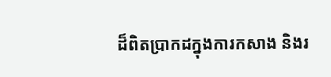ដ៏ពិតប្រាកដក្នុងការកសាង និងរ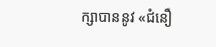ក្សាបាននូវ «ជំនឿ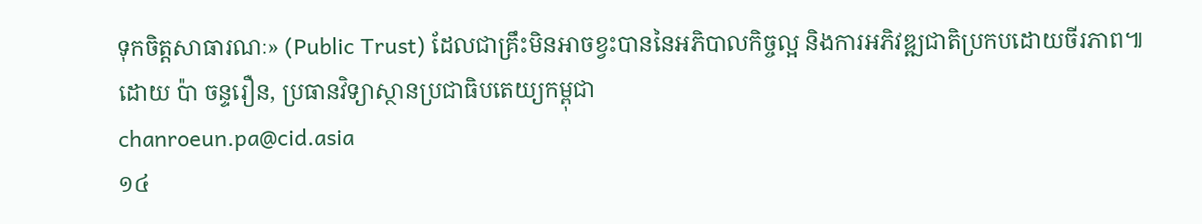ទុកចិត្តសាធារណៈ» (Public Trust) ដែលជាគ្រឹះមិនអាចខ្វះបាននៃអភិបាលកិច្ចល្អ និងការអភិវឌ្ឍជាតិប្រកបដោយចីរភាព៕
ដោយ ប៉ា ចន្ទរឿន, ប្រធានវិទ្យាស្ថានប្រជាធិបតេយ្យកម្ពុជា
chanroeun.pa@cid.asia
១៤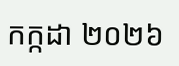កក្កដា ២០២៦